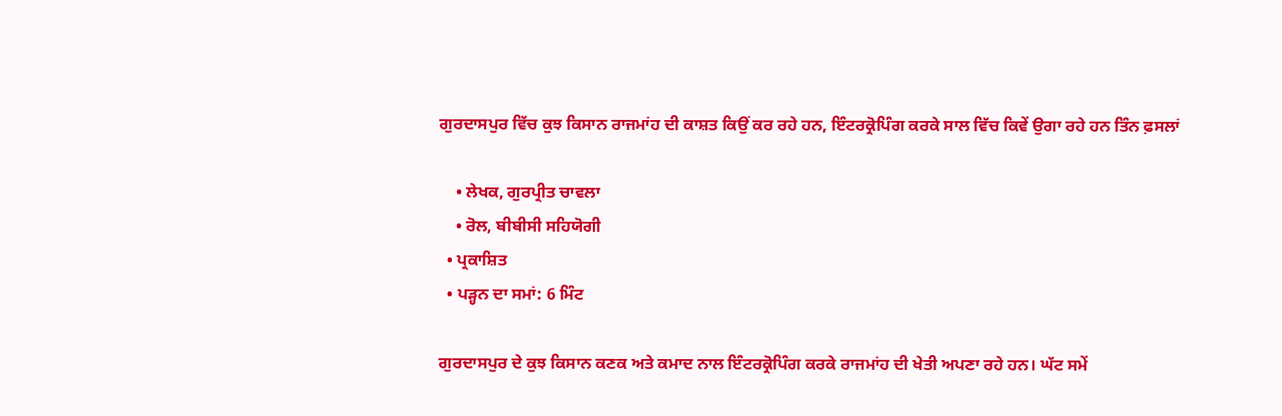ਗੁਰਦਾਸਪੁਰ ਵਿੱਚ ਕੁਝ ਕਿਸਾਨ ਰਾਜਮਾਂਹ ਦੀ ਕਾਸ਼ਤ ਕਿਉਂ ਕਰ ਰਹੇ ਹਨ, ਇੰਟਰਕ੍ਰੋਪਿੰਗ ਕਰਕੇ ਸਾਲ ਵਿੱਚ ਕਿਵੇਂ ਉਗਾ ਰਹੇ ਹਨ ਤਿੰਨ ਫ਼ਸਲਾਂ

    • ਲੇਖਕ, ਗੁਰਪ੍ਰੀਤ ਚਾਵਲਾ
    • ਰੋਲ, ਬੀਬੀਸੀ ਸਹਿਯੋਗੀ
  • ਪ੍ਰਕਾਸ਼ਿਤ
  • ਪੜ੍ਹਨ ਦਾ ਸਮਾਂ: 6 ਮਿੰਟ

ਗੁਰਦਾਸਪੁਰ ਦੇ ਕੁਝ ਕਿਸਾਨ ਕਣਕ ਅਤੇ ਕਮਾਦ ਨਾਲ ਇੰਟਰਕ੍ਰੋਪਿੰਗ ਕਰਕੇ ਰਾਜਮਾਂਹ ਦੀ ਖੇਤੀ ਅਪਣਾ ਰਹੇ ਹਨ। ਘੱਟ ਸਮੇਂ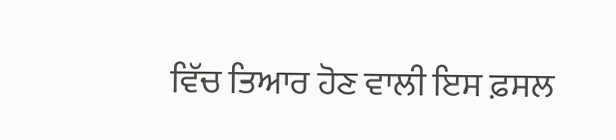ਵਿੱਚ ਤਿਆਰ ਹੋਣ ਵਾਲੀ ਇਸ ਫ਼ਸਲ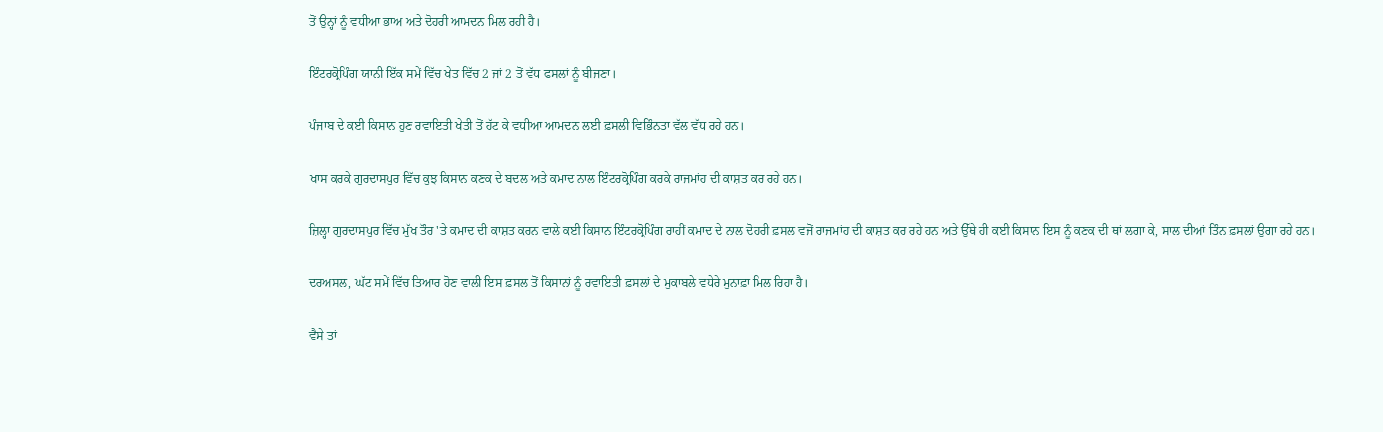ਤੋਂ ਉਨ੍ਹਾਂ ਨੂੰ ਵਧੀਆ ਭਾਅ ਅਤੇ ਦੋਹਰੀ ਆਮਦਨ ਮਿਲ ਰਹੀ ਹੈ।

ਇੰਟਰਕ੍ਰੋਪਿੰਗ ਯਾਨੀ ਇੱਕ ਸਮੇਂ ਵਿੱਚ ਖੇਤ ਵਿੱਚ 2 ਜਾਂ 2 ਤੋਂ ਵੱਧ ਫਸਲਾਂ ਨੂੰ ਬੀਜਣਾ।

ਪੰਜਾਬ ਦੇ ਕਈ ਕਿਸਾਨ ਹੁਣ ਰਵਾਇਤੀ ਖੇਤੀ ਤੋਂ ਹੱਟ ਕੇ ਵਧੀਆ ਆਮਦਨ ਲਈ ਫ਼ਸਲੀ ਵਿਭਿੰਨਤਾ ਵੱਲ ਵੱਧ ਰਹੇ ਹਨ।

ਖਾਸ ਕਰਕੇ ਗੁਰਦਾਸਪੁਰ ਵਿੱਚ ਕੁਝ ਕਿਸਾਨ ਕਣਕ ਦੇ ਬਦਲ ਅਤੇ ਕਮਾਦ ਨਾਲ ਇੰਟਰਕ੍ਰੋਪਿੰਗ ਕਰਕੇ ਰਾਜਮਾਂਹ ਦੀ ਕਾਸ਼ਤ ਕਰ ਰਹੇ ਹਨ।

ਜ਼ਿਲ੍ਹਾ ਗੁਰਦਾਸਪੁਰ ਵਿੱਚ ਮੁੱਖ ਤੌਰ 'ਤੇ ਕਮਾਦ ਦੀ ਕਾਸ਼ਤ ਕਰਨ ਵਾਲੇ ਕਈ ਕਿਸਾਨ ਇੰਟਰਕ੍ਰੋਪਿੰਗ ਰਾਹੀਂ ਕਮਾਦ ਦੇ ਨਾਲ ਦੋਹਰੀ ਫ਼ਸਲ ਵਜੋਂ ਰਾਜਮਾਂਹ ਦੀ ਕਾਸ਼ਤ ਕਰ ਰਹੇ ਹਨ ਅਤੇ ਉੱਥੇ ਹੀ ਕਈ ਕਿਸਾਨ ਇਸ ਨੂੰ ਕਣਕ ਦੀ ਥਾਂ ਲਗਾ ਕੇ, ਸਾਲ ਦੀਆਂ ਤਿੰਨ ਫ਼ਸਲਾਂ ਉਗਾ ਰਹੇ ਹਨ।

ਦਰਅਸਲ, ਘੱਟ ਸਮੇਂ ਵਿੱਚ ਤਿਆਰ ਹੋਣ ਵਾਲੀ ਇਸ ਫ਼ਸਲ ਤੋਂ ਕਿਸਾਨਾਂ ਨੂੰ ਰਵਾਇਤੀ ਫ਼ਸਲਾਂ ਦੇ ਮੁਕਾਬਲੇ ਵਧੇਰੇ ਮੁਨਾਫ਼ਾ ਮਿਲ ਰਿਹਾ ਹੈ।

ਵੈਸੇ ਤਾਂ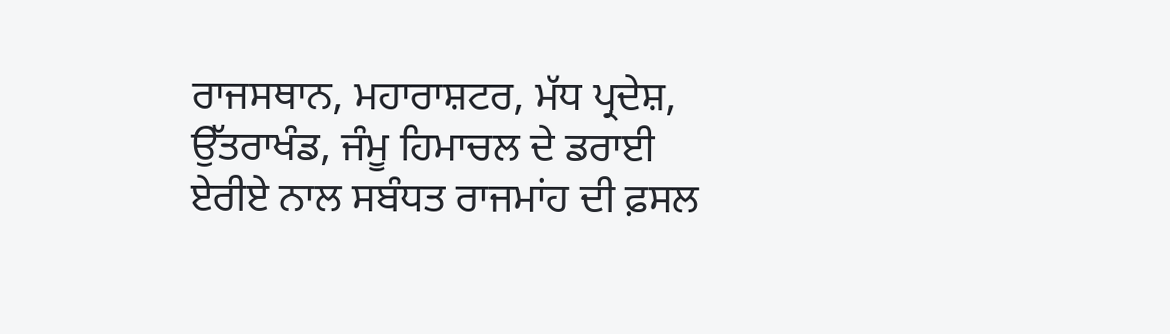ਰਾਜਸਥਾਨ, ਮਹਾਰਾਸ਼ਟਰ, ਮੱਧ ਪ੍ਰਦੇਸ਼, ਉੱਤਰਾਖੰਡ, ਜੰਮੂ ਹਿਮਾਚਲ ਦੇ ਡਰਾਈ ਏਰੀਏ ਨਾਲ ਸਬੰਧਤ ਰਾਜਮਾਂਹ ਦੀ ਫ਼ਸਲ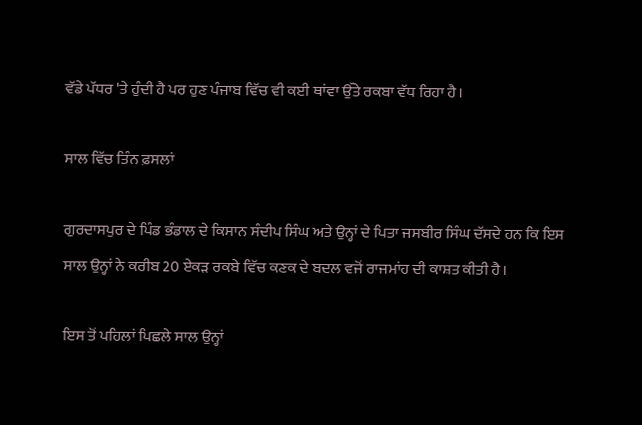ਵੱਡੇ ਪੱਧਰ 'ਤੇ ਹੁੰਦੀ ਹੈ ਪਰ ਹੁਣ ਪੰਜਾਬ ਵਿੱਚ ਵੀ ਕਈ ਥਾਂਵਾ ਉੱਤੇ ਰਕਬਾ ਵੱਧ ਰਿਹਾ ਹੈ।

ਸਾਲ ਵਿੱਚ ਤਿੰਨ ਫ਼ਸਲਾਂ

ਗੁਰਦਾਸਪੁਰ ਦੇ ਪਿੰਡ ਭੰਡਾਲ ਦੇ ਕਿਸਾਨ ਸੰਦੀਪ ਸਿੰਘ ਅਤੇ ਉਨ੍ਹਾਂ ਦੇ ਪਿਤਾ ਜਸਬੀਰ ਸਿੰਘ ਦੱਸਦੇ ਹਨ ਕਿ ਇਸ ਸਾਲ ਉਨ੍ਹਾਂ ਨੇ ਕਰੀਬ 20 ਏਕੜ ਰਕਬੇ ਵਿੱਚ ਕਣਕ ਦੇ ਬਦਲ ਵਜੋਂ ਰਾਜਮਾਂਹ ਦੀ ਕਾਸ਼ਤ ਕੀਤੀ ਹੈ।

ਇਸ ਤੋਂ ਪਹਿਲਾਂ ਪਿਛਲੇ ਸਾਲ ਉਨ੍ਹਾਂ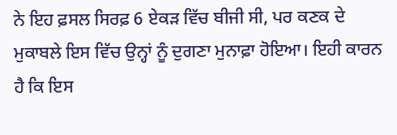ਨੇ ਇਹ ਫ਼ਸਲ ਸਿਰਫ਼ 6 ਏਕੜ ਵਿੱਚ ਬੀਜੀ ਸੀ, ਪਰ ਕਣਕ ਦੇ ਮੁਕਾਬਲੇ ਇਸ ਵਿੱਚ ਉਨ੍ਹਾਂ ਨੂੰ ਦੁਗਣਾ ਮੁਨਾਫ਼ਾ ਹੋਇਆ। ਇਹੀ ਕਾਰਨ ਹੈ ਕਿ ਇਸ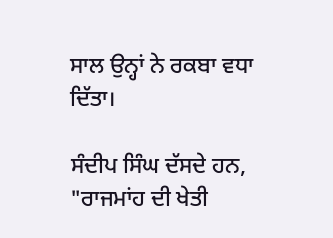ਸਾਲ ਉਨ੍ਹਾਂ ਨੇ ਰਕਬਾ ਵਧਾ ਦਿੱਤਾ।

ਸੰਦੀਪ ਸਿੰਘ ਦੱਸਦੇ ਹਨ, "ਰਾਜਮਾਂਹ ਦੀ ਖੇਤੀ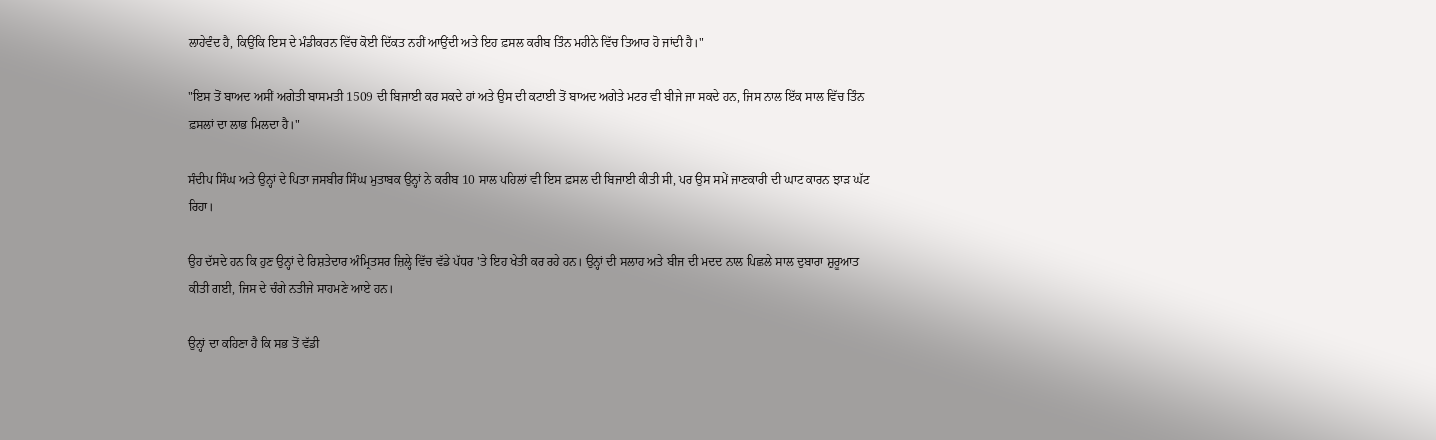ਲਾਹੇਵੰਦ ਹੈ, ਕਿਉਂਕਿ ਇਸ ਦੇ ਮੰਡੀਕਰਨ ਵਿੱਚ ਕੋਈ ਦਿੱਕਤ ਨਹੀਂ ਆਉਂਦੀ ਅਤੇ ਇਹ ਫ਼ਸਲ ਕਰੀਬ ਤਿੰਨ ਮਹੀਨੇ ਵਿੱਚ ਤਿਆਰ ਹੋ ਜਾਂਦੀ ਹੈ।"

"ਇਸ ਤੋਂ ਬਾਅਦ ਅਸੀਂ ਅਗੇਤੀ ਬਾਸਮਤੀ 1509 ਦੀ ਬਿਜਾਈ ਕਰ ਸਕਦੇ ਹਾਂ ਅਤੇ ਉਸ ਦੀ ਕਟਾਈ ਤੋਂ ਬਾਅਦ ਅਗੇਤੇ ਮਟਰ ਵੀ ਬੀਜੇ ਜਾ ਸਕਦੇ ਹਨ, ਜਿਸ ਨਾਲ ਇੱਕ ਸਾਲ ਵਿੱਚ ਤਿੰਨ ਫ਼ਸਲਾਂ ਦਾ ਲਾਭ ਮਿਲਦਾ ਹੈ।"

ਸੰਦੀਪ ਸਿੰਘ ਅਤੇ ਉਨ੍ਹਾਂ ਦੇ ਪਿਤਾ ਜਸਬੀਰ ਸਿੰਘ ਮੁਤਾਬਕ ਉਨ੍ਹਾਂ ਨੇ ਕਰੀਬ 10 ਸਾਲ ਪਹਿਲਾਂ ਵੀ ਇਸ ਫ਼ਸਲ ਦੀ ਬਿਜਾਈ ਕੀਤੀ ਸੀ, ਪਰ ਉਸ ਸਮੇਂ ਜਾਣਕਾਰੀ ਦੀ ਘਾਟ ਕਾਰਨ ਝਾੜ ਘੱਟ ਰਿਹਾ।

ਉਹ ਦੱਸਦੇ ਹਨ ਕਿ ਹੁਣ ਉਨ੍ਹਾਂ ਦੇ ਰਿਸ਼ਤੇਦਾਰ ਅੰਮ੍ਰਿਤਸਰ ਜ਼ਿਲ੍ਹੇ ਵਿੱਚ ਵੱਡੇ ਪੱਧਰ 'ਤੇ ਇਹ ਖੇਤੀ ਕਰ ਰਹੇ ਹਨ। ਉਨ੍ਹਾਂ ਦੀ ਸਲਾਹ ਅਤੇ ਬੀਜ ਦੀ ਮਦਦ ਨਾਲ ਪਿਛਲੇ ਸਾਲ ਦੁਬਾਰਾ ਸ਼ੁਰੂਆਤ ਕੀਤੀ ਗਈ, ਜਿਸ ਦੇ ਚੰਗੇ ਨਤੀਜੇ ਸਾਹਮਣੇ ਆਏ ਹਨ।

ਉਨ੍ਹਾਂ ਦਾ ਕਹਿਣਾ ਹੈ ਕਿ ਸਭ ਤੋਂ ਵੱਡੀ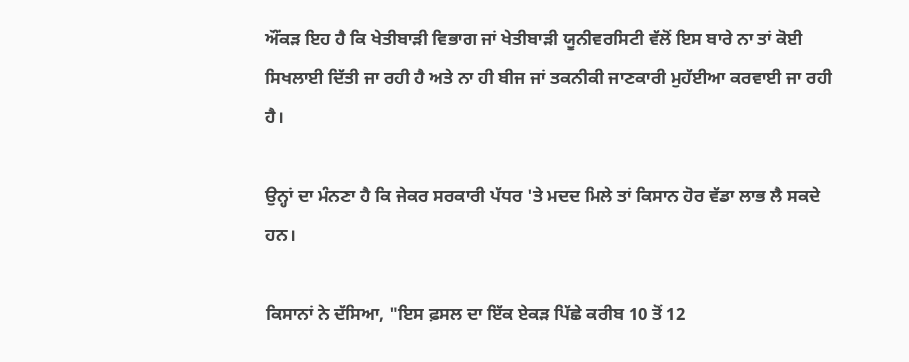ਔਂਕੜ ਇਹ ਹੈ ਕਿ ਖੇਤੀਬਾੜੀ ਵਿਭਾਗ ਜਾਂ ਖੇਤੀਬਾੜੀ ਯੂਨੀਵਰਸਿਟੀ ਵੱਲੋਂ ਇਸ ਬਾਰੇ ਨਾ ਤਾਂ ਕੋਈ ਸਿਖਲਾਈ ਦਿੱਤੀ ਜਾ ਰਹੀ ਹੈ ਅਤੇ ਨਾ ਹੀ ਬੀਜ ਜਾਂ ਤਕਨੀਕੀ ਜਾਣਕਾਰੀ ਮੁਹੱਈਆ ਕਰਵਾਈ ਜਾ ਰਹੀ ਹੈ।

ਉਨ੍ਹਾਂ ਦਾ ਮੰਨਣਾ ਹੈ ਕਿ ਜੇਕਰ ਸਰਕਾਰੀ ਪੱਧਰ 'ਤੇ ਮਦਦ ਮਿਲੇ ਤਾਂ ਕਿਸਾਨ ਹੋਰ ਵੱਡਾ ਲਾਭ ਲੈ ਸਕਦੇ ਹਨ।

ਕਿਸਾਨਾਂ ਨੇ ਦੱਸਿਆ, "ਇਸ ਫ਼ਸਲ ਦਾ ਇੱਕ ਏਕੜ ਪਿੱਛੇ ਕਰੀਬ 10 ਤੋਂ 12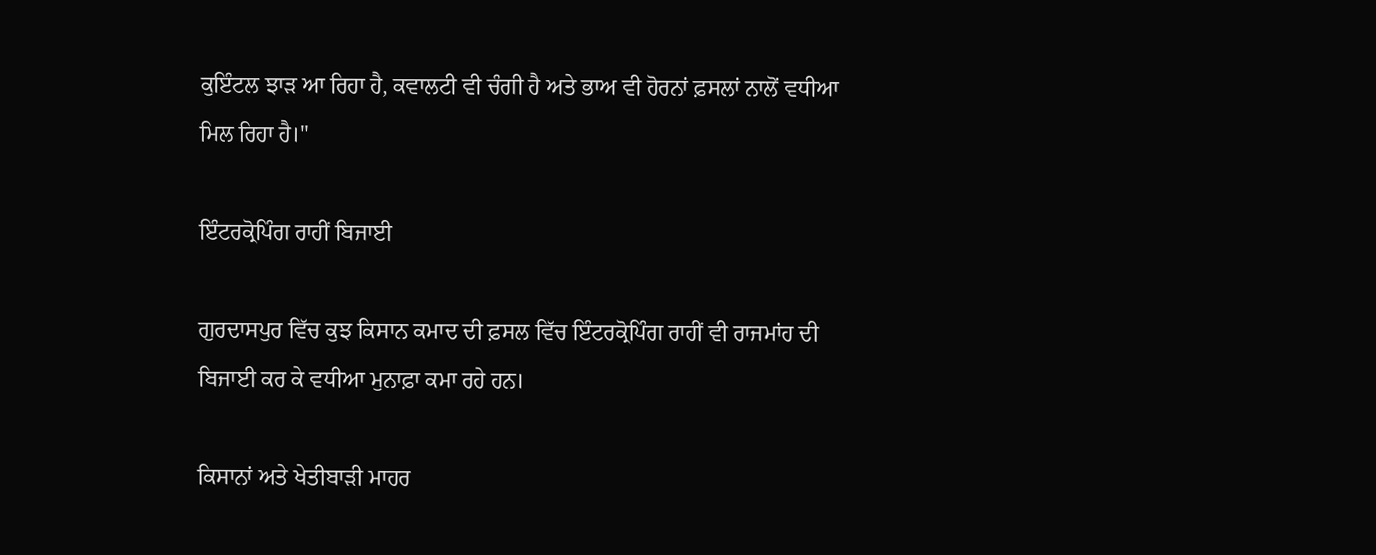ਕੁਇੰਟਲ ਝਾੜ ਆ ਰਿਹਾ ਹੈ, ਕਵਾਲਟੀ ਵੀ ਚੰਗੀ ਹੈ ਅਤੇ ਭਾਅ ਵੀ ਹੋਰਨਾਂ ਫ਼ਸਲਾਂ ਨਾਲੋਂ ਵਧੀਆ ਮਿਲ ਰਿਹਾ ਹੈ।"

ਇੰਟਰਕ੍ਰੋਪਿੰਗ ਰਾਹੀਂ ਬਿਜਾਈ

ਗੁਰਦਾਸਪੁਰ ਵਿੱਚ ਕੁਝ ਕਿਸਾਨ ਕਮਾਦ ਦੀ ਫ਼ਸਲ ਵਿੱਚ ਇੰਟਰਕ੍ਰੋਪਿੰਗ ਰਾਹੀਂ ਵੀ ਰਾਜਮਾਂਹ ਦੀ ਬਿਜਾਈ ਕਰ ਕੇ ਵਧੀਆ ਮੁਨਾਫ਼ਾ ਕਮਾ ਰਹੇ ਹਨ।

ਕਿਸਾਨਾਂ ਅਤੇ ਖੇਤੀਬਾੜੀ ਮਾਹਰ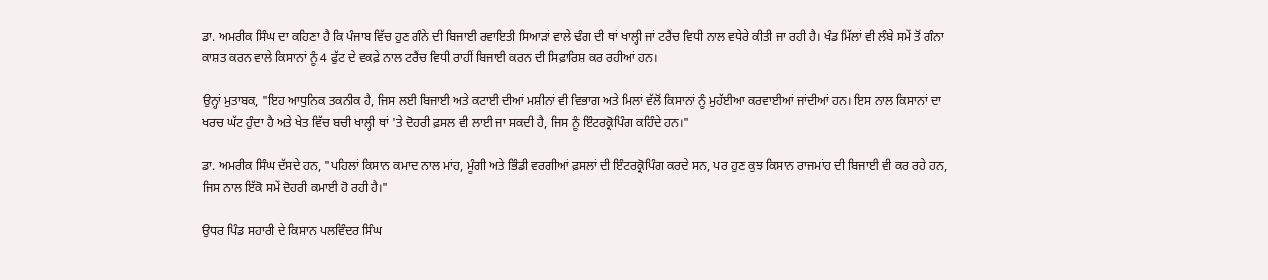ਡਾ. ਅਮਰੀਕ ਸਿੰਘ ਦਾ ਕਹਿਣਾ ਹੈ ਕਿ ਪੰਜਾਬ ਵਿੱਚ ਹੁਣ ਗੰਨੇ ਦੀ ਬਿਜਾਈ ਰਵਾਇਤੀ ਸਿਆੜਾਂ ਵਾਲੇ ਢੰਗ ਦੀ ਥਾਂ ਖਾਲ੍ਹੀ ਜਾਂ ਟਰੈਂਚ ਵਿਧੀ ਨਾਲ ਵਧੇਰੇ ਕੀਤੀ ਜਾ ਰਹੀ ਹੈ। ਖੰਡ ਮਿੱਲਾਂ ਵੀ ਲੰਬੇ ਸਮੇਂ ਤੋਂ ਗੰਨਾ ਕਾਸ਼ਤ ਕਰਨ ਵਾਲੇ ਕਿਸਾਨਾਂ ਨੂੰ 4 ਫੁੱਟ ਦੇ ਵਕਫ਼ੇ ਨਾਲ ਟਰੈਂਚ ਵਿਧੀ ਰਾਹੀਂ ਬਿਜਾਈ ਕਰਨ ਦੀ ਸਿਫ਼ਾਰਿਸ਼ ਕਰ ਰਹੀਆਂ ਹਨ।

ਉਨ੍ਹਾਂ ਮੁਤਾਬਕ, "ਇਹ ਆਧੁਨਿਕ ਤਕਨੀਕ ਹੈ, ਜਿਸ ਲਈ ਬਿਜਾਈ ਅਤੇ ਕਟਾਈ ਦੀਆਂ ਮਸ਼ੀਨਾਂ ਵੀ ਵਿਭਾਗ ਅਤੇ ਮਿਲਾਂ ਵੱਲੋਂ ਕਿਸਾਨਾਂ ਨੂੰ ਮੁਹੱਈਆ ਕਰਵਾਈਆਂ ਜਾਂਦੀਆਂ ਹਨ। ਇਸ ਨਾਲ ਕਿਸਾਨਾਂ ਦਾ ਖਰਚ ਘੱਟ ਹੁੰਦਾ ਹੈ ਅਤੇ ਖੇਤ ਵਿੱਚ ਬਚੀ ਖਾਲ੍ਹੀ ਥਾਂ 'ਤੇ ਦੋਹਰੀ ਫ਼ਸਲ ਵੀ ਲਾਈ ਜਾ ਸਕਦੀ ਹੈ, ਜਿਸ ਨੂੰ ਇੰਟਰਕ੍ਰੋਪਿੰਗ ਕਹਿੰਦੇ ਹਨ।"

ਡਾ. ਅਮਰੀਕ ਸਿੰਘ ਦੱਸਦੇ ਹਨ, "ਪਹਿਲਾਂ ਕਿਸਾਨ ਕਮਾਦ ਨਾਲ ਮਾਂਹ, ਮੂੰਗੀ ਅਤੇ ਭਿੰਡੀ ਵਰਗੀਆਂ ਫ਼ਸਲਾਂ ਦੀ ਇੰਟਰਕ੍ਰੋਪਿੰਗ ਕਰਦੇ ਸਨ, ਪਰ ਹੁਣ ਕੁਝ ਕਿਸਾਨ ਰਾਜਮਾਂਹ ਦੀ ਬਿਜਾਈ ਵੀ ਕਰ ਰਹੇ ਹਨ, ਜਿਸ ਨਾਲ ਇੱਕੋ ਸਮੇਂ ਦੋਹਰੀ ਕਮਾਈ ਹੋ ਰਹੀ ਹੈ।"

ਉਧਰ ਪਿੰਡ ਸਹਾਰੀ ਦੇ ਕਿਸਾਨ ਪਲਵਿੰਦਰ ਸਿੰਘ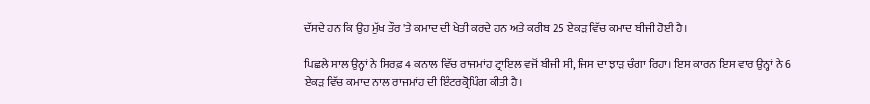ਦੱਸਦੇ ਹਨ ਕਿ ਉਹ ਮੁੱਖ ਤੌਰ 'ਤੇ ਕਮਾਦ ਦੀ ਖੇਤੀ ਕਰਦੇ ਹਨ ਅਤੇ ਕਰੀਬ 25 ਏਕੜ ਵਿੱਚ ਕਮਾਦ ਬੀਜੀ ਹੋਈ ਹੈ।

ਪਿਛਲੇ ਸਾਲ ਉਨ੍ਹਾਂ ਨੇ ਸਿਰਫ਼ 4 ਕਨਾਲ ਵਿੱਚ ਰਾਜਮਾਂਹ ਟ੍ਰਾਇਲ ਵਜੋਂ ਬੀਜੀ ਸੀ, ਜਿਸ ਦਾ ਝਾੜ ਚੰਗਾ ਰਿਹਾ। ਇਸ ਕਾਰਨ ਇਸ ਵਾਰ ਉਨ੍ਹਾਂ ਨੇ 6 ਏਕੜ ਵਿੱਚ ਕਮਾਦ ਨਾਲ ਰਾਜਮਾਂਹ ਦੀ ਇੰਟਰਕ੍ਰੋਪਿੰਗ ਕੀਤੀ ਹੈ।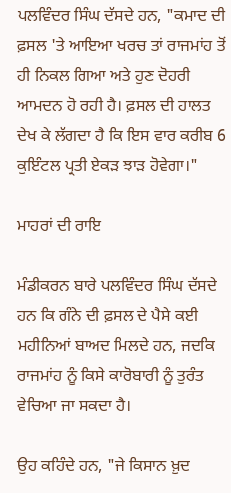ਪਲਵਿੰਦਰ ਸਿੰਘ ਦੱਸਦੇ ਹਨ, "ਕਮਾਦ ਦੀ ਫ਼ਸਲ 'ਤੇ ਆਇਆ ਖਰਚ ਤਾਂ ਰਾਜਮਾਂਹ ਤੋਂ ਹੀ ਨਿਕਲ ਗਿਆ ਅਤੇ ਹੁਣ ਦੋਹਰੀ ਆਮਦਨ ਹੋ ਰਹੀ ਹੈ। ਫ਼ਸਲ ਦੀ ਹਾਲਤ ਦੇਖ ਕੇ ਲੱਗਦਾ ਹੈ ਕਿ ਇਸ ਵਾਰ ਕਰੀਬ 6 ਕੁਇੰਟਲ ਪ੍ਰਤੀ ਏਕੜ ਝਾੜ ਹੋਵੇਗਾ।"

ਮਾਹਰਾਂ ਦੀ ਰਾਇ

ਮੰਡੀਕਰਨ ਬਾਰੇ ਪਲਵਿੰਦਰ ਸਿੰਘ ਦੱਸਦੇ ਹਨ ਕਿ ਗੰਨੇ ਦੀ ਫ਼ਸਲ ਦੇ ਪੈਸੇ ਕਈ ਮਹੀਨਿਆਂ ਬਾਅਦ ਮਿਲਦੇ ਹਨ, ਜਦਕਿ ਰਾਜਮਾਂਹ ਨੂੰ ਕਿਸੇ ਕਾਰੋਬਾਰੀ ਨੂੰ ਤੁਰੰਤ ਵੇਚਿਆ ਜਾ ਸਕਦਾ ਹੈ।

ਉਹ ਕਹਿੰਦੇ ਹਨ, "ਜੇ ਕਿਸਾਨ ਖ਼ੁਦ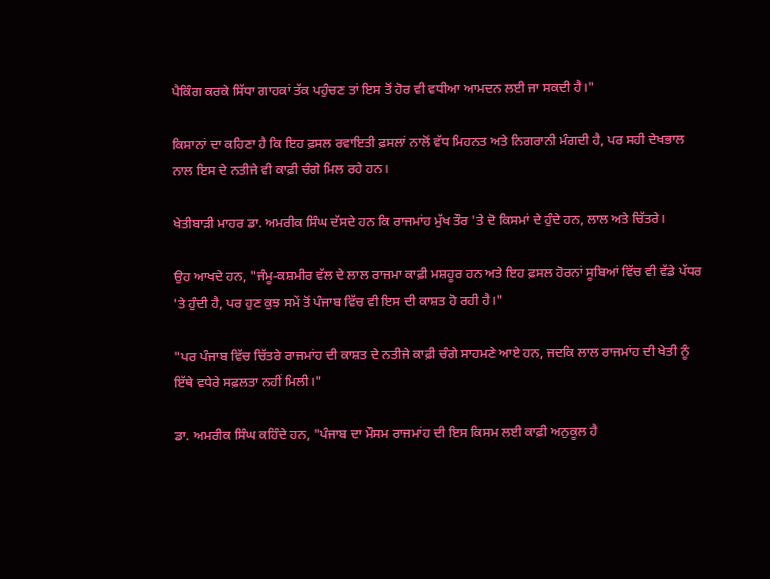ਪੈਕਿੰਗ ਕਰਕੇ ਸਿੱਧਾ ਗਾਹਕਾਂ ਤੱਕ ਪਹੁੰਚਣ ਤਾਂ ਇਸ ਤੋਂ ਹੋਰ ਵੀ ਵਧੀਆ ਆਮਦਨ ਲਈ ਜਾ ਸਕਦੀ ਹੈ।"

ਕਿਸਾਨਾਂ ਦਾ ਕਹਿਣਾ ਹੈ ਕਿ ਇਹ ਫ਼ਸਲ ਰਵਾਇਤੀ ਫ਼ਸਲਾਂ ਨਾਲੋਂ ਵੱਧ ਮਿਹਨਤ ਅਤੇ ਨਿਗਰਾਨੀ ਮੰਗਦੀ ਹੈ, ਪਰ ਸਹੀ ਦੇਖਭਾਲ ਨਾਲ ਇਸ ਦੇ ਨਤੀਜੇ ਵੀ ਕਾਫ਼ੀ ਚੰਗੇ ਮਿਲ ਰਹੇ ਹਨ।

ਖੇਤੀਬਾੜੀ ਮਾਹਰ ਡਾ. ਅਮਰੀਕ ਸਿੰਘ ਦੱਸਦੇ ਹਨ ਕਿ ਰਾਜਮਾਂਹ ਮੁੱਖ ਤੌਰ 'ਤੇ ਦੋ ਕਿਸਮਾਂ ਦੇ ਹੁੰਦੇ ਹਨ, ਲਾਲ ਅਤੇ ਚਿੱਤਰੇ।

ਉਹ ਆਖਦੇ ਹਨ, "ਜੰਮੂ-ਕਸ਼ਮੀਰ ਵੱਲ ਦੇ ਲਾਲ ਰਾਜਮਾ ਕਾਫ਼ੀ ਮਸ਼ਹੂਰ ਹਨ ਅਤੇ ਇਹ ਫ਼ਸਲ ਹੋਰਨਾਂ ਸੂਬਿਆਂ ਵਿੱਚ ਵੀ ਵੱਡੇ ਪੱਧਰ 'ਤੇ ਹੁੰਦੀ ਹੈ, ਪਰ ਹੁਣ ਕੁਝ ਸਮੇਂ ਤੋਂ ਪੰਜਾਬ ਵਿੱਚ ਵੀ ਇਸ ਦੀ ਕਾਸ਼ਤ ਹੋ ਰਹੀ ਹੈ।"

"ਪਰ ਪੰਜਾਬ ਵਿੱਚ ਚਿੱਤਰੇ ਰਾਜਮਾਂਹ ਦੀ ਕਾਸ਼ਤ ਦੇ ਨਤੀਜੇ ਕਾਫ਼ੀ ਚੰਗੇ ਸਾਹਮਣੇ ਆਏ ਹਨ, ਜਦਕਿ ਲਾਲ ਰਾਜਮਾਂਹ ਦੀ ਖੇਤੀ ਨੂੰ ਇੱਥੇ ਵਧੇਰੇ ਸਫ਼ਲਤਾ ਨਹੀਂ ਮਿਲੀ।"

ਡਾ. ਅਮਰੀਕ ਸਿੰਘ ਕਹਿੰਦੇ ਹਨ, "ਪੰਜਾਬ ਦਾ ਮੌਸਮ ਰਾਜਮਾਂਹ ਦੀ ਇਸ ਕਿਸਮ ਲਈ ਕਾਫ਼ੀ ਅਨੁਕੂਲ ਹੈ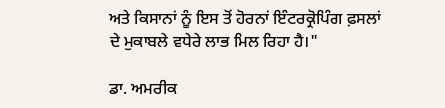ਅਤੇ ਕਿਸਾਨਾਂ ਨੂੰ ਇਸ ਤੋਂ ਹੋਰਨਾਂ ਇੰਟਰਕ੍ਰੋਪਿੰਗ ਫ਼ਸਲਾਂ ਦੇ ਮੁਕਾਬਲੇ ਵਧੇਰੇ ਲਾਭ ਮਿਲ ਰਿਹਾ ਹੈ।"

ਡਾ. ਅਮਰੀਕ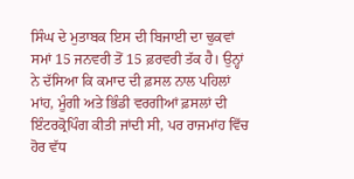ਸਿੰਘ ਦੇ ਮੁਤਾਬਕ ਇਸ ਦੀ ਬਿਜਾਈ ਦਾ ਢੁਕਵਾਂ ਸਮਾਂ 15 ਜਨਵਰੀ ਤੋਂ 15 ਫ਼ਰਵਰੀ ਤੱਕ ਹੈ। ਉਨ੍ਹਾਂ ਨੇ ਦੱਸਿਆ ਕਿ ਕਮਾਦ ਦੀ ਫ਼ਸਲ ਨਾਲ ਪਹਿਲਾਂ ਮਾਂਹ, ਮੂੰਗੀ ਅਤੇ ਭਿੰਡੀ ਵਰਗੀਆਂ ਫ਼ਸਲਾਂ ਦੀ ਇੰਟਰਕ੍ਰੋਪਿੰਗ ਕੀਤੀ ਜਾਂਦੀ ਸੀ, ਪਰ ਰਾਜਮਾਂਹ ਵਿੱਚ ਹੋਰ ਵੱਧ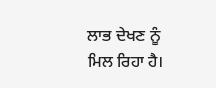ਲਾਭ ਦੇਖਣ ਨੂੰ ਮਿਲ ਰਿਹਾ ਹੈ।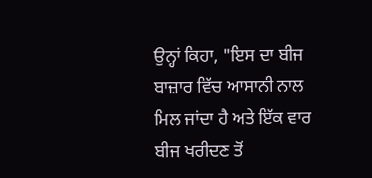ਉਨ੍ਹਾਂ ਕਿਹਾ, "ਇਸ ਦਾ ਬੀਜ ਬਾਜ਼ਾਰ ਵਿੱਚ ਆਸਾਨੀ ਨਾਲ ਮਿਲ ਜਾਂਦਾ ਹੈ ਅਤੇ ਇੱਕ ਵਾਰ ਬੀਜ ਖਰੀਦਣ ਤੋਂ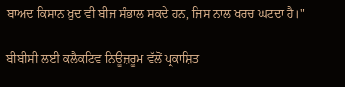ਬਾਅਦ ਕਿਸਾਨ ਖ਼ੁਦ ਵੀ ਬੀਜ ਸੰਭਾਲ ਸਕਦੇ ਹਨ, ਜਿਸ ਨਾਲ ਖਰਚ ਘਟਦਾ ਹੈ।"

ਬੀਬੀਸੀ ਲਈ ਕਲੈਕਟਿਵ ਨਿਊਜ਼ਰੂਮ ਵੱਲੋਂ ਪ੍ਰਕਾਸ਼ਿਤ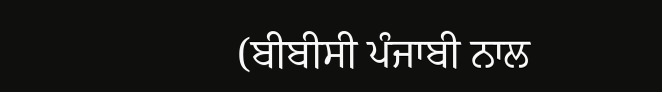(ਬੀਬੀਸੀ ਪੰਜਾਬੀ ਨਾਲ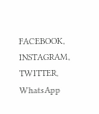FACEBOOK, INSTAGRAM, TWITTER, WhatsApp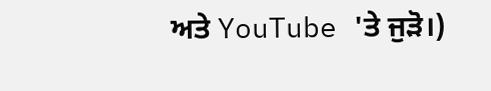ਅਤੇ YouTube 'ਤੇ ਜੁੜੋ।)